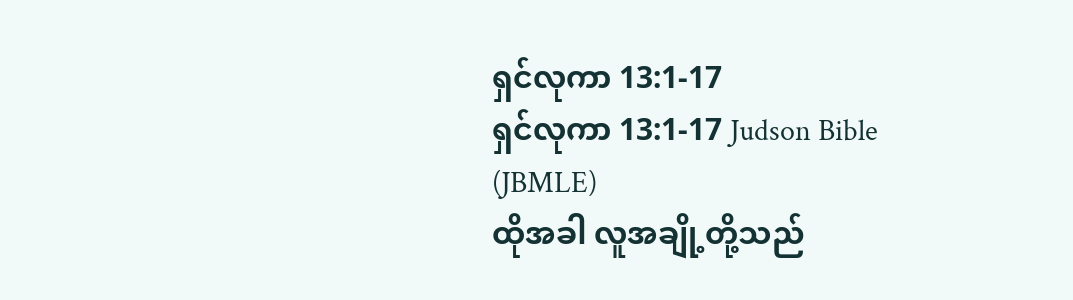ရှင်လုကာ 13:1-17
ရှင်လုကာ 13:1-17 Judson Bible (JBMLE)
ထိုအခါ လူအချို့တို့သည်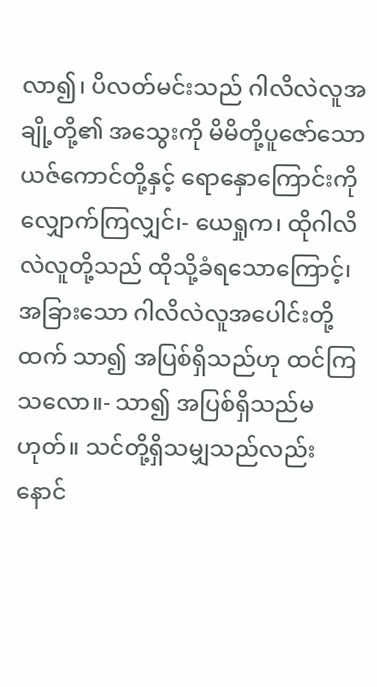လာ၍၊ ပိလတ်မင်းသည် ဂါလိလဲလူအချို့တို့၏ အသွေးကို မိမိတို့ပူဇော်သော ယဇ်ကောင်တို့နှင့် ရောနှောကြောင်းကို လျှောက်ကြလျှင်၊- ယေရှုက၊ ထိုဂါလိလဲလူတို့သည် ထိုသို့ခံရသောကြောင့်၊ အခြားသော ဂါလိလဲလူအပေါင်းတို့ထက် သာ၍ အပြစ်ရှိသည်ဟု ထင်ကြသလော။- သာ၍ အပြစ်ရှိသည်မဟုတ်။ သင်တို့ရှိသမျှသည်လည်း နောင်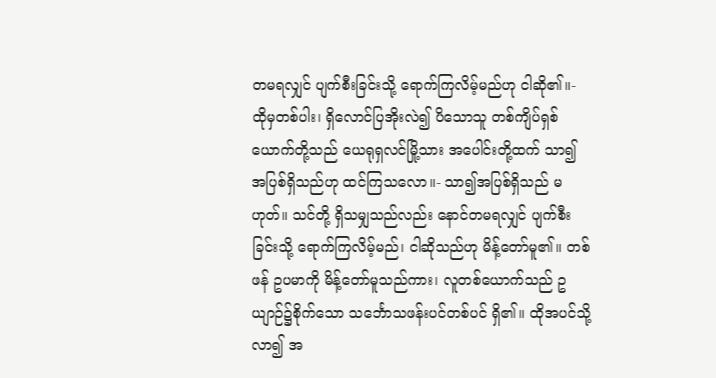တမရလျှင် ပျက်စီးခြင်းသို့ ရောက်ကြလိမ့်မည်ဟု ငါဆို၏။- ထိုမှတစ်ပါး၊ ရှိလောင်ပြအိုးလဲ၍ ပိသောသူ တစ်ကျိပ်ရှစ်ယောက်တို့သည် ယေရုရှလင်မြို့သား အပေါင်းတို့ထက် သာ၍ အပြစ်ရှိသည်ဟု ထင်ကြသလော။- သာ၍အပြစ်ရှိသည် မဟုတ်။ သင်တို့ ရှိသမျှသည်လည်း နောင်တမရလျှင် ပျက်စီးခြင်းသို့ ရောက်ကြလိမ့်မည်၊ ငါဆိုသည်ဟု မိန့်တော်မူ၏။ တစ်ဖန် ဥပမာကို မိန့်တော်မူသည်ကား၊ လူတစ်ယောက်သည် ဥယျာဉ်၌စိုက်သော သင်္ဘောသဖန်းပင်တစ်ပင် ရှိ၏။ ထိုအပင်သို့ လာ၍ အ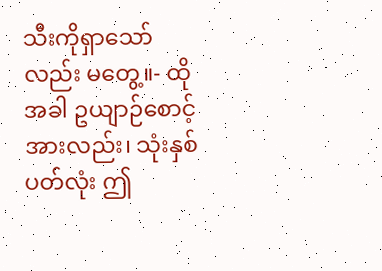သီးကိုရှာသော်လည်း မတွေ့။- ထိုအခါ ဥယျာဉ်စောင့်အားလည်း၊ သုံးနှစ်ပတ်လုံး ဤ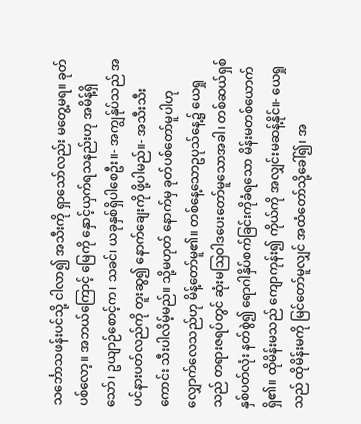သင်္ဘောသဖန်းပင်သို့ ငါလာ၍ အသီးကို ရှာသော်လည်း မတွေ့မရ။ ခုတ်ပစ်လော့။ အဘယ်ကြောင့် မြေကို နှောင့်ယှက်ရသနည်းဟု အမိန့်ရှိသော်၊ ဥယျာဉ်စောင့်က၊ သခင်၊ ယခုနှစ်ရှိပါစေဦး။- အကျွန်ုပ်သည် အပင်နားပတ်လည်ကို တူးဆွ၍ နောက်ချေးကို ဖို့ပါမည်။- အသီးသီးကောင်း သီးပါလိမ့်မည်။ သို့မဟုတ် နောက်မှ ခုတ်ပစ်တော်မူပါဟု လျှောက်လေသည်ဟု မိန့်တော်မူ၏။ တစ်နေ့သောဥပုသ်နေ့၌ ယေရှုသည် တရားဇရပ်တွင် ဆုံးမဩဝါဒပေးတော်မူသောအခါ၊ တစ်ဆယ်ရှစ်နှစ်ပတ်လုံး နတ်စွဲ၍ ရောဂါနှိပ်စက်ခြင်းကိုခံရသော မိန်းမတစ်ယောက်ရှိ၏။ ထိုမိန်းမသည် ကျောကုန်း၍ ကိုယ်ကို အလျှင်းမဆန့်နိုင်။- ယေရှုသည် ထိုမိန်းမကို မြင်တော်မူလျှင် အထံတော်သို့ခေါ်၍၊ အ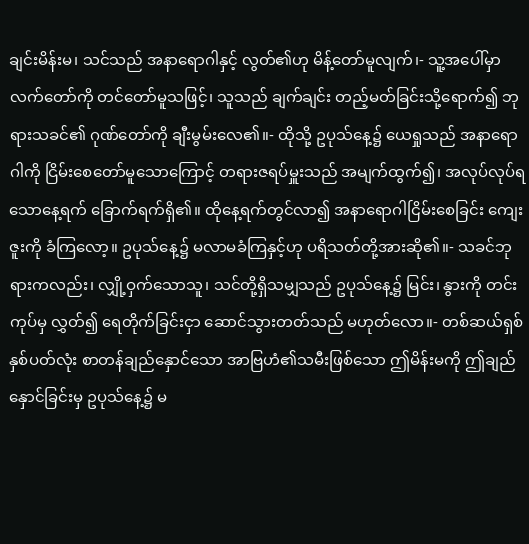ချင်းမိန်းမ၊ သင်သည် အနာရောဂါနှင့် လွတ်၏ဟု မိန့်တော်မူလျက်၊- သူ့အပေါ်မှာလက်တော်ကို တင်တော်မူသဖြင့်၊ သူသည် ချက်ချင်း တည့်မတ်ခြင်းသို့ရောက်၍ ဘုရားသခင်၏ ဂုဏ်တော်ကို ချီးမွမ်းလေ၏။- ထိုသို့ ဥပုသ်နေ့၌ ယေရှုသည် အနာရောဂါကို ငြိမ်းစေတော်မူသောကြောင့် တရားဇရပ်မှူးသည် အမျက်ထွက်၍၊ အလုပ်လုပ်ရသောနေ့ရက် ခြောက်ရက်ရှိ၏။ ထိုနေ့ရက်တွင်လာ၍ အနာရောဂါငြိမ်းစေခြင်း ကျေးဇူးကို ခံကြလော့။ ဥပုသ်နေ့၌ မလာမခံကြနှင့်ဟု ပရိသတ်တို့အားဆို၏။- သခင်ဘုရားကလည်း၊ လျှို့ဝှက်သောသူ၊ သင်တို့ရှိသမျှသည် ဥပုသ်နေ့၌ မြင်း၊ နွားကို တင်းကုပ်မှ လွှတ်၍ ရေတိုက်ခြင်းငှာ ဆောင်သွားတတ်သည် မဟုတ်လော။- တစ်ဆယ်ရှစ်နှစ်ပတ်လုံး စာတန်ချည်နှောင်သော အာဗြဟံ၏သမီးဖြစ်သော ဤမိန်းမကို ဤချည်နှောင်ခြင်းမှ ဥပုသ်နေ့၌ မ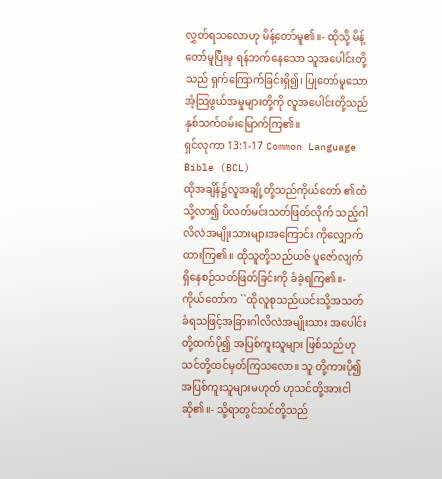လွှတ်ရသလောဟု မိန့်တော်မူ၏။- ထိုသို့ မိန့်တော်မူပြီးမှ ရန်ဘက်နေသော သူအပေါင်းတို့သည် ရှက်ကြောက်ခြင်းရှိ၍၊ ပြုတော်မူသောအံ့သြဖွယ်အမှုများတို့ကို လူအပေါင်းတို့သည်နှစ်သက်ဝမ်းမြောက်ကြ၏။
ရှင်လုကာ 13:1-17 Common Language Bible (BCL)
ထိုအချိန်၌လူအချို့တို့သည်ကိုယ်တော် ၏ထံသို့လာ၍ ပိလတ်မင်းသတ်ဖြတ်လိုက် သည့်ဂါလိလဲအမျိုးသားများအကြောင်း ကိုလျှောက်ထားကြ၏။ ထိုသူတို့သည်ယဇ် ပူဇော်လျက်ရှိနေစဉ်သတ်ဖြတ်ခြင်းကို ခံခဲ့ရကြ၏။- ကိုယ်တော်က ``ထိုလူစုသည်ယင်းသို့အသတ် ခံရသဖြင့်အခြားဂါလိလဲအမျိုးသား အပေါင်းတို့ထက်ပို၍ အပြစ်ကူးသူများ ဖြစ်သည်ဟုသင်တို့ထင်မှတ်ကြသလော။ သူ တို့ကားပို၍အပြစ်ကူးသူများမဟုတ် ဟုသင်တို့အားငါဆို၏။- သို့ရာတွင်သင်တို့သည်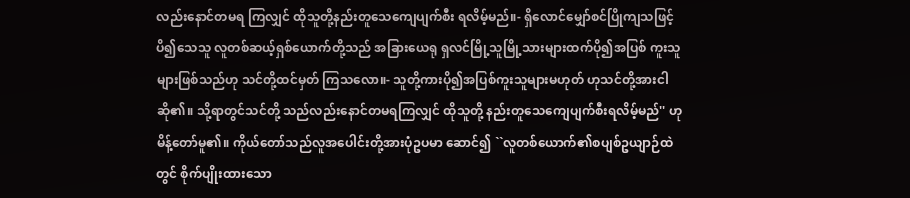လည်းနောင်တမရ ကြလျှင် ထိုသူတို့နည်းတူသေကျေပျက်စီး ရလိမ့်မည်။- ရှိလောင်မျှော်စင်ပြိုကျသဖြင့် ပိ၍သေသူ လူတစ်ဆယ့်ရှစ်ယောက်တို့သည် အခြားယေရု ရှလင်မြို့သူမြို့သားများထက်ပို၍အပြစ် ကူးသူများဖြစ်သည်ဟု သင်တို့ထင်မှတ် ကြသလော။- သူတို့ကားပို၍အပြစ်ကူးသူများမဟုတ် ဟုသင်တို့အားငါဆို၏။ သို့ရာတွင်သင်တို့ သည်လည်းနောင်တမရကြလျှင် ထိုသူတို့ နည်းတူသေကျေပျက်စီးရလိမ့်မည်'' ဟု မိန့်တော်မူ၏။ ကိုယ်တော်သည်လူအပေါင်းတို့အားပုံဥပမာ ဆောင်၍ ``လူတစ်ယောက်၏စပျစ်ဥယျာဉ်ထဲ တွင် စိုက်ပျိုးထားသော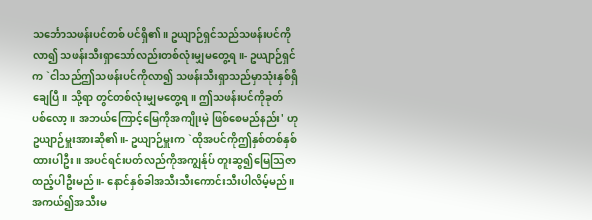သင်္ဘောသဖန်းပင်တစ် ပင်ရှိ၏။ ဥယျာဉ်ရှင်သည်သဖန်းပင်ကိုလာ၍ သဖန်းသီးရှာသော်လည်းတစ်လုံးမျှမတွေ့ရ။- ဥယျာဉ်ရှင်က `ငါသည်ဤသဖန်းပင်ကိုလာ၍ သဖန်းသီးရှာသည်မှာသုံးနှစ်ရှိချေပြီ။ သို့ရာ တွင်တစ်လုံးမျှမတွေ့ရ။ ဤသဖန်းပင်ကိုခုတ် ပစ်လော့။ အဘယ်ကြောင့်မြေကိုအကျိုးမဲ့ ဖြစ်စေမည်နည်း' ဟုဥယျာဉ်မှူးအားဆို၏။- ဥယျာဉ်မှူးက `ထိုအပင်ကိုဤနှစ်တစ်နှစ် ထားပါဦး။ အပင်ရင်းပတ်လည်ကိုအကျွန်ုပ် တူးဆွ၍မြေသြဇာထည့်ပါဦးမည်။- နောင်နှစ်ခါအသီးသီးကောင်းသီးပါလိမ့်မည်။ အကယ်၍အသီးမ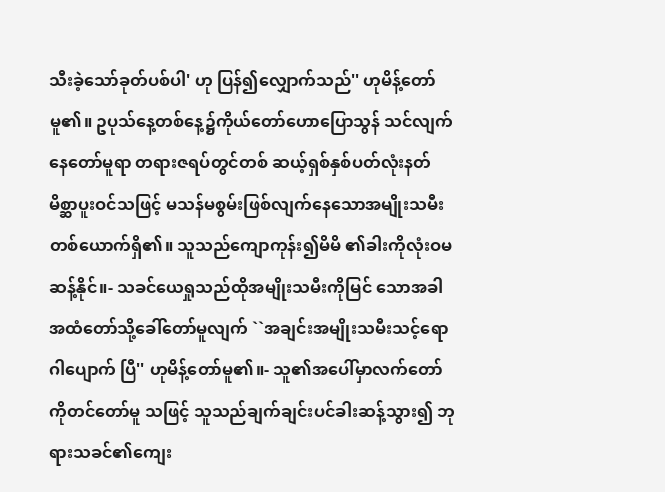သီးခဲ့သော်ခုတ်ပစ်ပါ' ဟု ပြန်၍လျှောက်သည်'' ဟုမိန့်တော်မူ၏။ ဥပုသ်နေ့တစ်နေ့၌ကိုယ်တော်ဟောပြောသွန် သင်လျက်နေတော်မူရာ တရားဇရပ်တွင်တစ် ဆယ့်ရှစ်နှစ်ပတ်လုံးနတ်မိစ္ဆာပူးဝင်သဖြင့် မသန်မစွမ်းဖြစ်လျက်နေသောအမျိုးသမီး တစ်ယောက်ရှိ၏။ သူသည်ကျောကုန်း၍မိမိ ၏ခါးကိုလုံးဝမဆန့်နိုင်။- သခင်ယေရှုသည်ထိုအမျိုးသမီးကိုမြင် သောအခါ အထံတော်သို့ခေါ်တော်မူလျက် ``အချင်းအမျိုးသမီးသင့်ရောဂါပျောက် ပြီ'' ဟုမိန့်တော်မူ၏။- သူ၏အပေါ်မှာလက်တော်ကိုတင်တော်မူ သဖြင့် သူသည်ချက်ချင်းပင်ခါးဆန့်သွား၍ ဘုရားသခင်၏ကျေး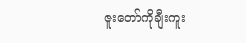ဇူးတော်ကိုချီးကူး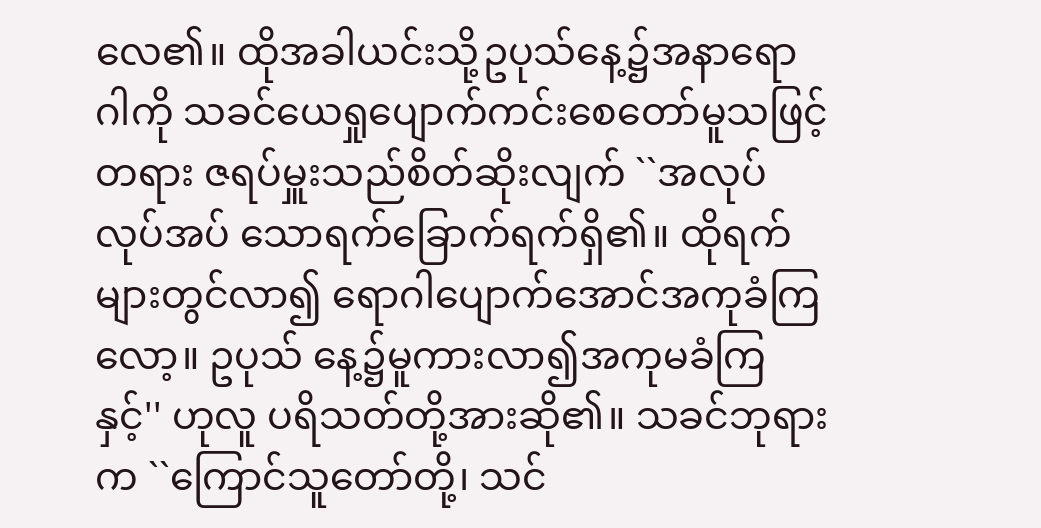လေ၏။ ထိုအခါယင်းသို့ဥပုသ်နေ့၌အနာရောဂါကို သခင်ယေရှုပျောက်ကင်းစေတော်မူသဖြင့် တရား ဇရပ်မှူးသည်စိတ်ဆိုးလျက် ``အလုပ်လုပ်အပ် သောရက်ခြောက်ရက်ရှိ၏။ ထိုရက်များတွင်လာ၍ ရောဂါပျောက်အောင်အကုခံကြလော့။ ဥပုသ် နေ့၌မူကားလာ၍အကုမခံကြနှင့်'' ဟုလူ ပရိသတ်တို့အားဆို၏။ သခင်ဘုရားက ``ကြောင်သူတော်တို့၊ သင်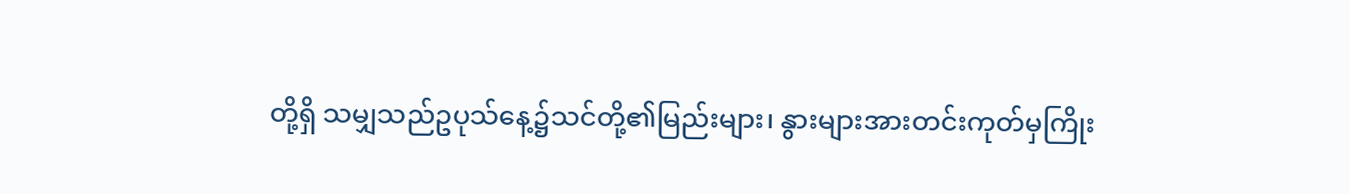တို့ရှိ သမျှသည်ဥပုသ်နေ့၌သင်တို့၏မြည်းများ၊ နွားများအားတင်းကုတ်မှကြိုး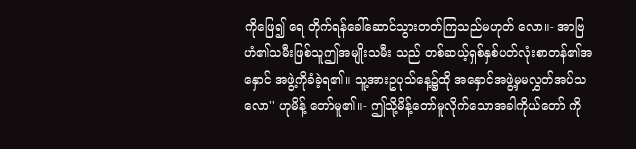ကိုဖြေ၍ ရေ တိုက်ရန်ခေါ်ဆောင်သွားတတ်ကြသည်မဟုတ် လော။- အာဗြဟံ၏သမီးဖြစ်သူဤအမျိုးသမီး သည် တစ်ဆယ့်ရှစ်နှစ်ပတ်လုံးစာတန်၏အနှောင် အဖွဲ့ကိုခံခဲ့ရ၏။ သူ့အားဥပုသ်နေ့၌ထို အနှောင်အဖွဲ့မှမလွှတ်အပ်သလော'' ဟုမိန့် တော်မူ၏။- ဤသို့မိန့်တော်မူလိုက်သောအခါကိုယ်တော် ကို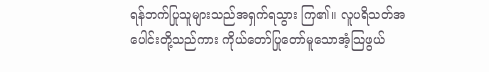ရန်ဘက်ပြုသူများသည်အရှက်ရသွား ကြ၏။ လူပရိသတ်အပေါင်းတို့သည်ကား ကိုယ်တော်ပြုတော်မူသောအံ့သြဖွယ်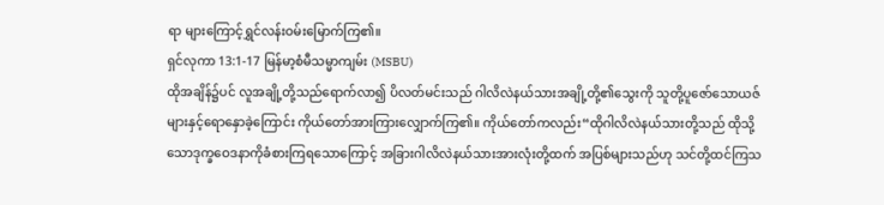ရာ များကြောင့်ရွှင်လန်းဝမ်းမြောက်ကြ၏။
ရှင်လုကာ 13:1-17 မြန်မာ့စံမီသမ္မာကျမ်း (MSBU)
ထိုအချိန်၌ပင် လူအချို့တို့သည်ရောက်လာ၍ ပိလတ်မင်းသည် ဂါလိလဲနယ်သားအချို့တို့၏သွေးကို သူတို့ပူဇော်သောယဇ်များနှင့်ရောနှောခဲ့ကြောင်း ကိုယ်တော်အားကြားလျှောက်ကြ၏။ ကိုယ်တော်ကလည်း“ထိုဂါလိလဲနယ်သားတို့သည် ထိုသို့သောဒုက္ခဝေဒနာကိုခံစားကြရသောကြောင့် အခြားဂါလိလဲနယ်သားအားလုံးတို့ထက် အပြစ်များသည်ဟု သင်တို့ထင်ကြသ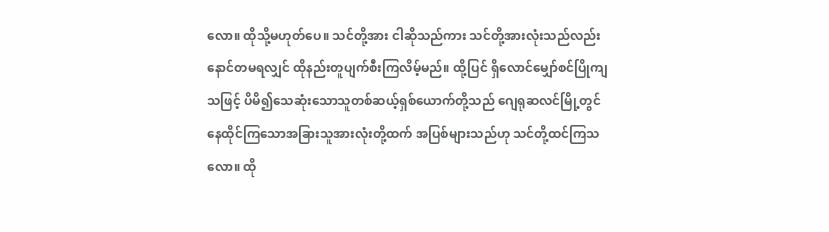လော။ ထိုသို့မဟုတ်ပေ။ သင်တို့အား ငါဆိုသည်ကား သင်တို့အားလုံးသည်လည်း နောင်တမရလျှင် ထိုနည်းတူပျက်စီးကြလိမ့်မည်။ ထို့ပြင် ရှိလောင်မျှော်စင်ပြိုကျသဖြင့် ပိမိ၍သေဆုံးသောသူတစ်ဆယ့်ရှစ်ယောက်တို့သည် ဂျေရုဆလင်မြို့တွင် နေထိုင်ကြသောအခြားသူအားလုံးတို့ထက် အပြစ်များသည်ဟု သင်တို့ထင်ကြသလော။ ထို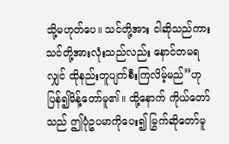သို့မဟုတ်ပေ။ သင်တို့အား ငါဆိုသည်ကား သင်တို့အားလုံးသည်လည်း နောင်တမရလျှင် ထိုနည်းတူပျက်စီးကြလိမ့်မည်”ဟု ပြန်၍မိန့်တော်မူ၏။ ထို့နောက် ကိုယ်တော်သည် ဤပုံဥပမာကိုပေး၍ မြွက်ဆိုတော်မူ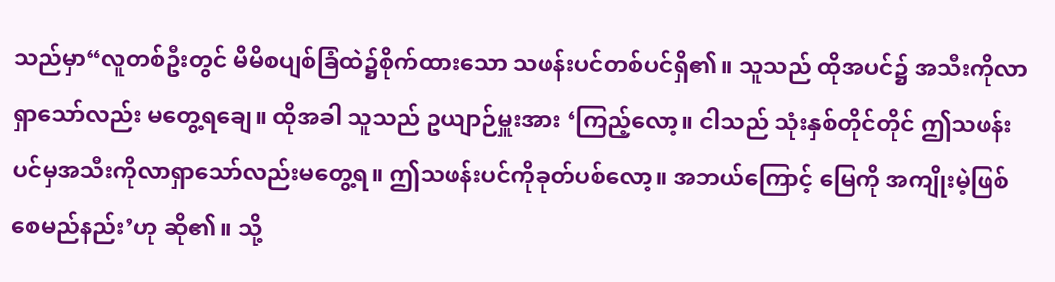သည်မှာ“လူတစ်ဦးတွင် မိမိစပျစ်ခြံထဲ၌စိုက်ထားသော သဖန်းပင်တစ်ပင်ရှိ၏။ သူသည် ထိုအပင်၌ အသီးကိုလာရှာသော်လည်း မတွေ့ရချေ။ ထိုအခါ သူသည် ဥယျာဉ်မှူးအား ‘ကြည့်လော့။ ငါသည် သုံးနှစ်တိုင်တိုင် ဤသဖန်းပင်မှအသီးကိုလာရှာသော်လည်းမတွေ့ရ။ ဤသဖန်းပင်ကိုခုတ်ပစ်လော့။ အဘယ်ကြောင့် မြေကို အကျိုးမဲ့ဖြစ်စေမည်နည်း’ဟု ဆို၏။ သို့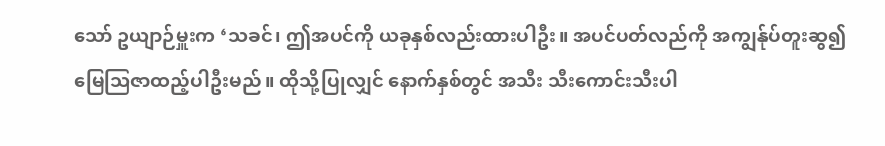သော် ဥယျာဉ်မှူးက ‘သခင်၊ ဤအပင်ကို ယခုနှစ်လည်းထားပါဦး။ အပင်ပတ်လည်ကို အကျွန်ုပ်တူးဆွ၍ မြေသြဇာထည့်ပါဦးမည်။ ထိုသို့ပြုလျှင် နောက်နှစ်တွင် အသီး သီးကောင်းသီးပါ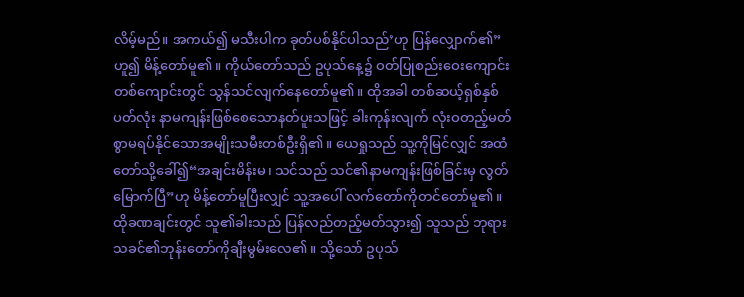လိမ့်မည်။ အကယ်၍ မသီးပါက ခုတ်ပစ်နိုင်ပါသည်’ဟု ပြန်လျှောက်၏”ဟူ၍ မိန့်တော်မူ၏။ ကိုယ်တော်သည် ဥပုသ်နေ့၌ ဝတ်ပြုစည်းဝေးကျောင်းတစ်ကျောင်းတွင် သွန်သင်လျက်နေတော်မူ၏။ ထိုအခါ တစ်ဆယ့်ရှစ်နှစ်ပတ်လုံး နာမကျန်းဖြစ်စေသောနတ်ပူးသဖြင့် ခါးကုန်းလျက် လုံးဝတည့်မတ်စွာမရပ်နိုင်သောအမျိုးသမီးတစ်ဦးရှိ၏။ ယေရှုသည် သူ့ကိုမြင်လျှင် အထံတော်သို့ခေါ်၍“အချင်းမိန်းမ၊ သင်သည် သင်၏နာမကျန်းဖြစ်ခြင်းမှ လွတ်မြောက်ပြီ”ဟု မိန့်တော်မူပြီးလျှင် သူ့အပေါ် လက်တော်ကိုတင်တော်မူ၏။ ထိုခဏချင်းတွင် သူ၏ခါးသည် ပြန်လည်တည့်မတ်သွား၍ သူသည် ဘုရားသခင်၏ဘုန်းတော်ကိုချီးမွမ်းလေ၏။ သို့သော် ဥပုသ်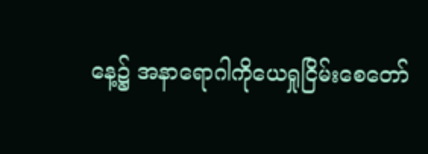နေ့၌ အနာရောဂါကိုယေရှုငြိမ်းစေတော်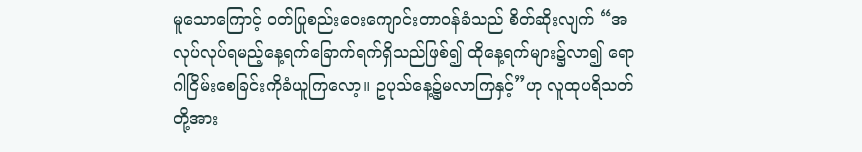မူသောကြောင့် ဝတ်ပြုစည်းဝေးကျောင်းတာဝန်ခံသည် စိတ်ဆိုးလျက် “အလုပ်လုပ်ရမည့်နေ့ရက်ခြောက်ရက်ရှိသည်ဖြစ်၍ ထိုနေ့ရက်များ၌လာ၍ ရောဂါငြိမ်းစေခြင်းကိုခံယူကြလော့။ ဥပုသ်နေ့၌မလာကြနှင့်”ဟု လူထုပရိသတ်တို့အား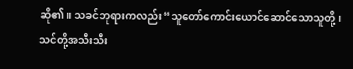ဆို၏။ သခင်ဘုရားကလည်း“သူတော်ကောင်းယောင်ဆောင်သောသူတို့၊ သင်တို့အသီးသီး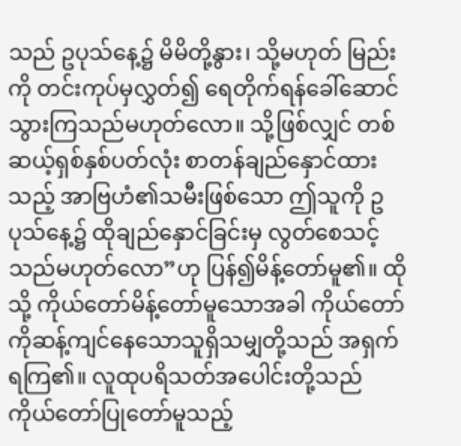သည် ဥပုသ်နေ့၌ မိမိတို့နွား၊ သို့မဟုတ် မြည်းကို တင်းကုပ်မှလွှတ်၍ ရေတိုက်ရန်ခေါ်ဆောင်သွားကြသည်မဟုတ်လော။ သို့ဖြစ်လျှင် တစ်ဆယ့်ရှစ်နှစ်ပတ်လုံး စာတန်ချည်နှောင်ထားသည့် အာဗြဟံ၏သမီးဖြစ်သော ဤသူကို ဥပုသ်နေ့၌ ထိုချည်နှောင်ခြင်းမှ လွတ်စေသင့်သည်မဟုတ်လော”ဟု ပြန်၍မိန့်တော်မူ၏။ ထိုသို့ ကိုယ်တော်မိန့်တော်မူသောအခါ ကိုယ်တော်ကိုဆန့်ကျင်နေသောသူရှိသမျှတို့သည် အရှက်ရကြ၏။ လူထုပရိသတ်အပေါင်းတို့သည် ကိုယ်တော်ပြုတော်မူသည့်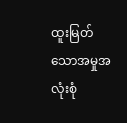ထူးမြတ်သောအမှုအလုံးစုံ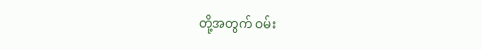တို့အတွက် ဝမ်း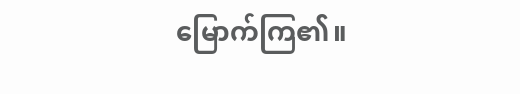မြောက်ကြ၏။